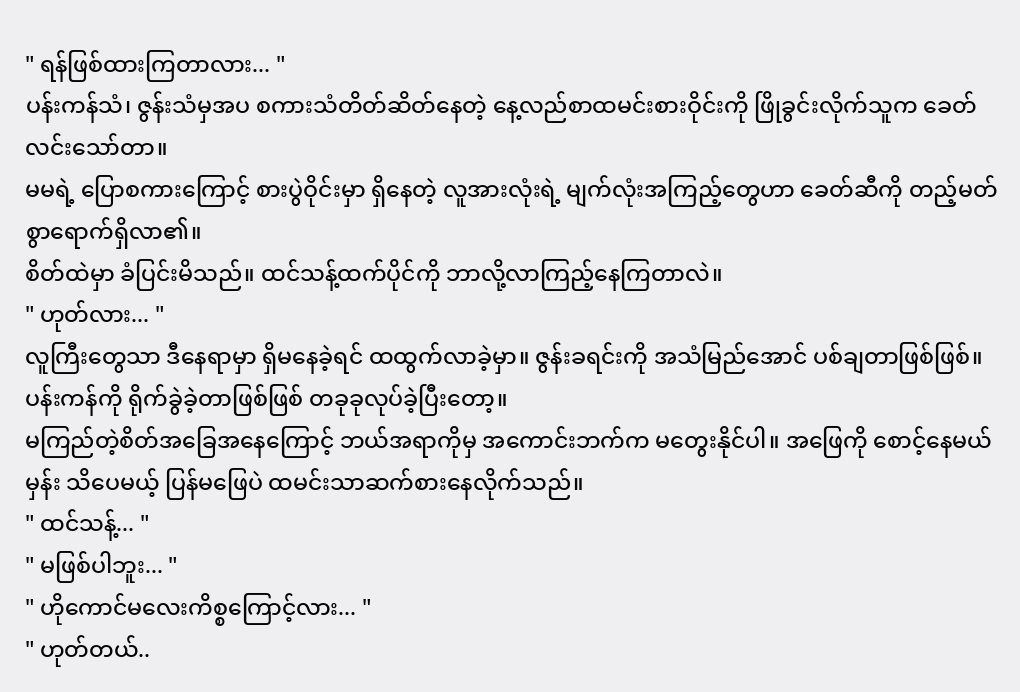" ရန်ဖြစ်ထားကြတာလား... "
ပန်းကန်သံ၊ ဇွန်းသံမှအပ စကားသံတိတ်ဆိတ်နေတဲ့ နေ့လည်စာထမင်းစားဝိုင်းကို ဖြိုခွင်းလိုက်သူက ခေတ်လင်းသော်တာ။
မမရဲ့ ပြောစကားကြောင့် စားပွဲဝိုင်းမှာ ရှိနေတဲ့ လူအားလုံးရဲ့ မျက်လုံးအကြည့်တွေဟာ ခေတ်ဆီကို တည့်မတ်စွာရောက်ရှိလာ၏။
စိတ်ထဲမှာ ခံပြင်းမိသည်။ ထင်သန့်ထက်ပိုင်ကို ဘာလို့လာကြည့်နေကြတာလဲ။
" ဟုတ်လား... "
လူကြီးတွေသာ ဒီနေရာမှာ ရှိမနေခဲ့ရင် ထထွက်လာခဲ့မှာ။ ဇွန်းခရင်းကို အသံမြည်အောင် ပစ်ချတာဖြစ်ဖြစ်။ ပန်းကန်ကို ရိုက်ခွဲခဲ့တာဖြစ်ဖြစ် တခုခုလုပ်ခဲ့ပြီးတော့။
မကြည်တဲ့စိတ်အခြေအနေကြောင့် ဘယ်အရာကိုမှ အကောင်းဘက်က မတွေးနိုင်ပါ။ အဖြေကို စောင့်နေမယ်မှန်း သိပေမယ့် ပြန်မဖြေပဲ ထမင်းသာဆက်စားနေလိုက်သည်။
" ထင်သန့်... "
" မဖြစ်ပါဘူး... "
" ဟိုကောင်မလေးကိစ္စကြောင့်လား... "
" ဟုတ်တယ်..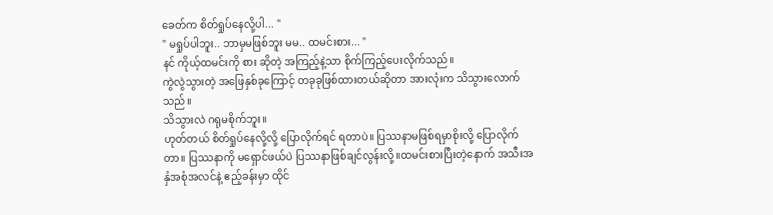ခေတ်က စိတ်ရှုပ်နေလို့ပါ... "
" မရှုပ်ပါဘူး.. ဘာမှမဖြစ်ဘူး မမ.. ထမင်းစား... "
နင် ကိုယ့်ထမင်းကို စား ဆိုတဲ့ အကြည့်နဲ့သာ စိုက်ကြည့်ပေးလိုက်သည်။
ကွဲလွဲသွားတဲ့ အဖြေနှစ်ခုကြောင့် တခုခုဖြစ်ထားတယ်ဆိုတာ အားလုံးက သိသွားလောက်သည်။
သိသွားလဲ ဂရုမစိုက်ဘူး။
ဟုတ်တယ် စိတ်ရှုပ်နေလို့လို့ ပြောလိုက်ရင် ရတာပဲ။ ပြဿနာမဖြစ်ရမှာစိုးလို့ ပြောလိုက်တာ။ ပြဿနာကို မရှောင်ဖယ်ပဲ ပြဿနာဖြစ်ချင်လွန်းလို့။ထမင်းစားပြီးတဲ့နောက် အသီးအနှံအစုံအလင်နဲ့ ဧည့်ခန်းမှာ ထိုင်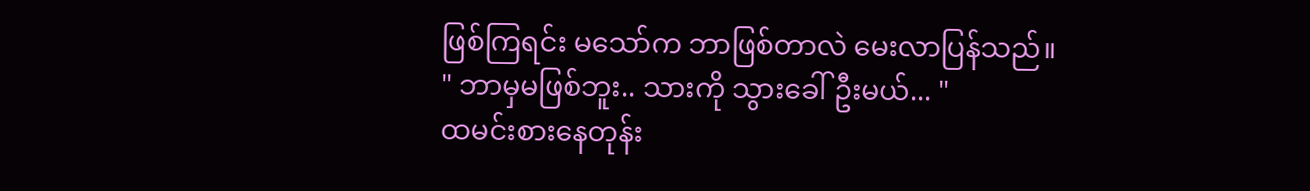ဖြစ်ကြရင်း မသော်က ဘာဖြစ်တာလဲ မေးလာပြန်သည်။
" ဘာမှမဖြစ်ဘူး.. သားကို သွားခေါ်ဦးမယ်... "
ထမင်းစားနေတုန်း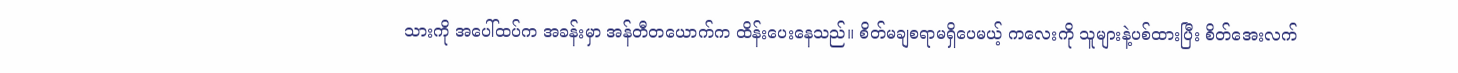သားကို အပေါ်ထပ်က အခန်းမှာ အန်တီတယောက်က ထိန်းပေးနေသည်။ စိတ်မချစရာမရှိပေမယ့် ကလေးကို သူများနဲ့ပစ်ထားပြီး စိတ်အေးလက်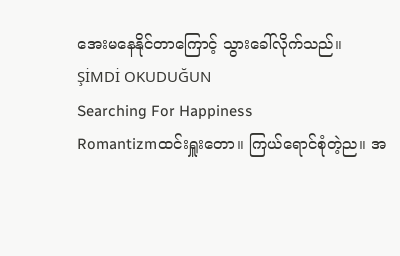အေးမနေနိုင်တာကြောင့် သွားခေါ်လိုက်သည်။
ŞİMDİ OKUDUĞUN
Searching For Happiness
Romantizmထင်းရှူးတော။ ကြယ်ရောင်စုံတဲ့ည။ အ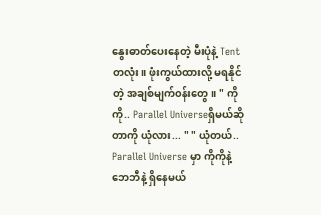နွေးဓာတ်ပေးနေတဲ့ မီးပုံနဲ့ Tentတလုံး။ ဖုံးကွယ်ထားလို့ မရနိုင်တဲ့ အချစ်မျက်၀န်းတွေ။ " ကိုကို.. Parallel Universeရှိမယ်ဆိုတာကို ယုံလား... " " ယုံတယ်.. Parallel Universe မှာ ကိုကိုနဲ့ဘေဘီနဲ့ ရှိနေမယ်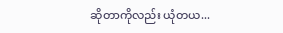ဆိုတာကိုလည်း ယုံတယ...